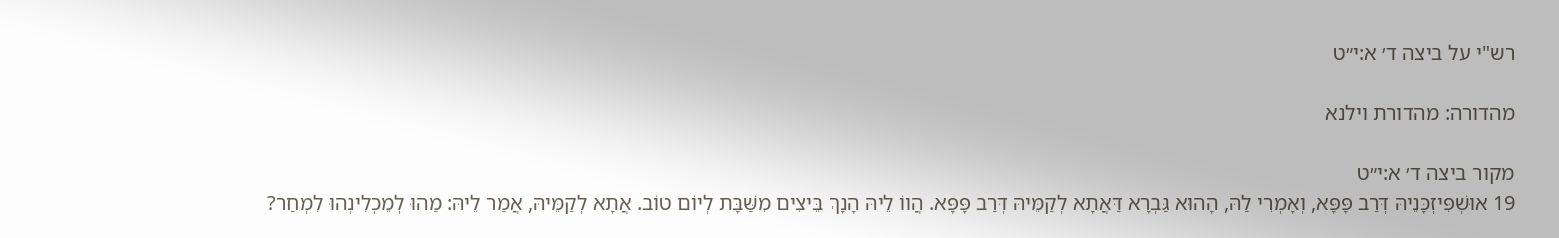רש"י על ביצה ד׳ א:י״ט

מהדורה: מהדורת וילנא

מקור ביצה ד׳ א:י״ט
19 אוּשְׁפִּיזְכָּנֵיהּ דְּרַב פָּפָּא, וְאָמְרִי לַהּ, הָהוּא גַּבְרָא דַּאֲתָא לְקַמֵּיהּ דְּרַב פָּפָּא. הֲווֹ לֵיהּ הָנָךְ בֵּיצִים מִשַּׁבָּת לְיוֹם טוֹב. אֲתָא לְקַמֵּיהּ, אֲמַר לֵיהּ: מַהוּ לְמֵכְלִינְהוּ לִמְחַר?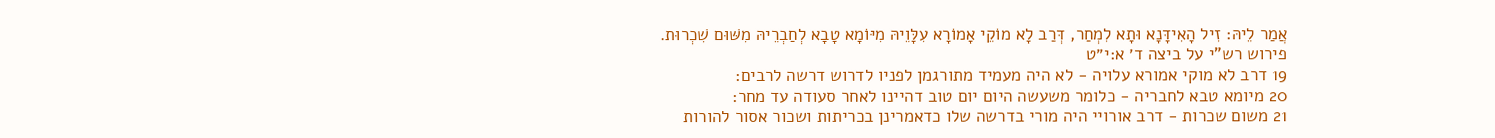אֲמַר לֵיהּ: זִיל הָאִידָּנָא וּתָא לִמְחַר, דְּרַב לָא מוֹקֵי אָמוֹרָא עִלָּוֵיהּ מִיּוֹמָא טָבָא לְחַבְרֵיהּ מִשּׁוּם שִׁכְרוּת.
פירוש רש"י על ביצה ד׳ א:י״ט
19 דרב לא מוקי אמורא עלויה - לא היה מעמיד מתורגמן לפניו לדרוש דרשה לרבים:
20 מיומא טבא לחבריה - כלומר משעשה היום יום טוב דהיינו לאחר סעודה עד מחר:
21 משום שכרות - דרב אורויי היה מורי בדרשה שלו כדאמרינן בכריתות ושכור אסור להורות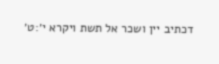דכתיב יין ושכר אל תשת ויקרא י׳:ט׳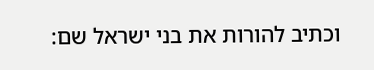וכתיב להורות את בני ישראל שם: